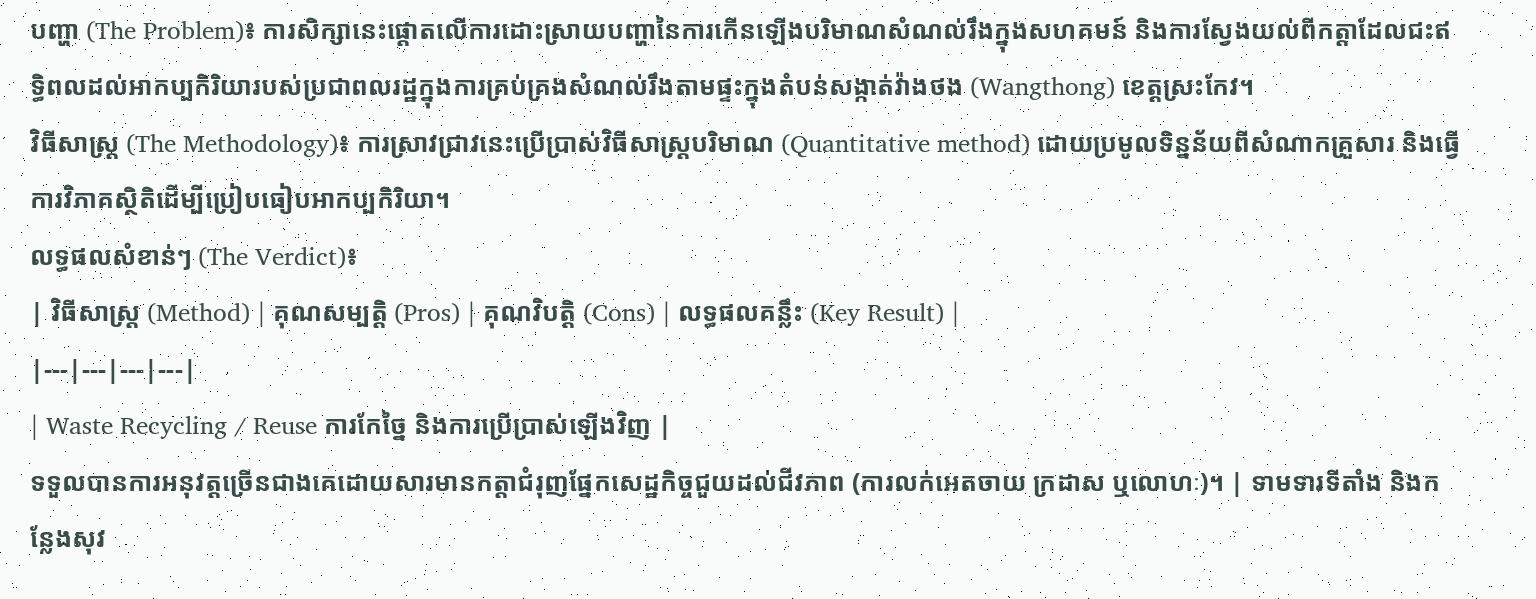បញ្ហា (The Problem)៖ ការសិក្សានេះផ្តោតលើការដោះស្រាយបញ្ហានៃការកើនឡើងបរិមាណសំណល់រឹងក្នុងសហគមន៍ និងការស្វែងយល់ពីកត្តាដែលជះឥទ្ធិពលដល់អាកប្បកិរិយារបស់ប្រជាពលរដ្ឋក្នុងការគ្រប់គ្រងសំណល់រឹងតាមផ្ទះក្នុងតំបន់សង្កាត់វ៉ាងថង (Wangthong) ខេត្តស្រះកែវ។
វិធីសាស្ត្រ (The Methodology)៖ ការស្រាវជ្រាវនេះប្រើប្រាស់វិធីសាស្ត្របរិមាណ (Quantitative method) ដោយប្រមូលទិន្នន័យពីសំណាកគ្រួសារ និងធ្វើការវិភាគស្ថិតិដើម្បីប្រៀបធៀបអាកប្បកិរិយា។
លទ្ធផលសំខាន់ៗ (The Verdict)៖
| វិធីសាស្ត្រ (Method) | គុណសម្បត្តិ (Pros) | គុណវិបត្តិ (Cons) | លទ្ធផលគន្លឹះ (Key Result) |
|---|---|---|---|
| Waste Recycling / Reuse ការកែច្នៃ និងការប្រើប្រាស់ឡើងវិញ |
ទទួលបានការអនុវត្តច្រើនជាងគេដោយសារមានកត្តាជំរុញផ្នែកសេដ្ឋកិច្ចជួយដល់ជីវភាព (ការលក់អេតចាយ ក្រដាស ឬលោហៈ)។ | ទាមទារទីតាំង និងកន្លែងសុវ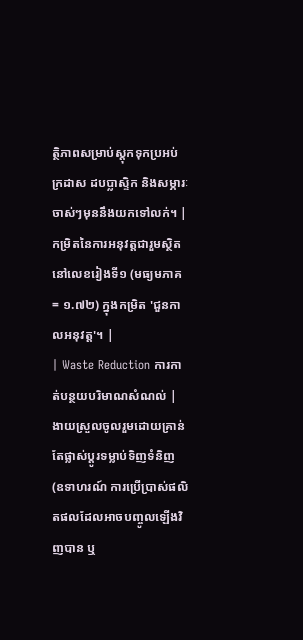ត្ថិភាពសម្រាប់ស្តុកទុកប្រអប់ក្រដាស ដបប្លាស្ទិក និងសម្ភារៈចាស់ៗមុននឹងយកទៅលក់។ | កម្រិតនៃការអនុវត្តជារួមស្ថិតនៅលេខរៀងទី១ (មធ្យមភាគ = ១.៧២) ក្នុងកម្រិត 'ជួនកាលអនុវត្ត'។ |
| Waste Reduction ការកាត់បន្ថយបរិមាណសំណល់ |
ងាយស្រួលចូលរួមដោយគ្រាន់តែផ្លាស់ប្តូរទម្លាប់ទិញទំនិញ (ឧទាហរណ៍ ការប្រើប្រាស់ផលិតផលដែលអាចបញ្ចូលឡើងវិញបាន ឬ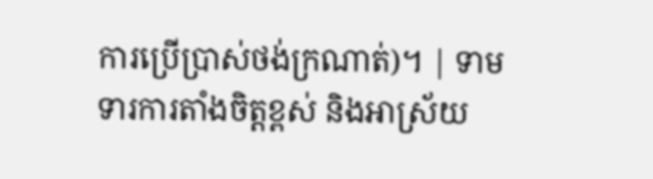ការប្រើប្រាស់ថង់ក្រណាត់)។ | ទាមទារការតាំងចិត្តខ្ពស់ និងអាស្រ័យ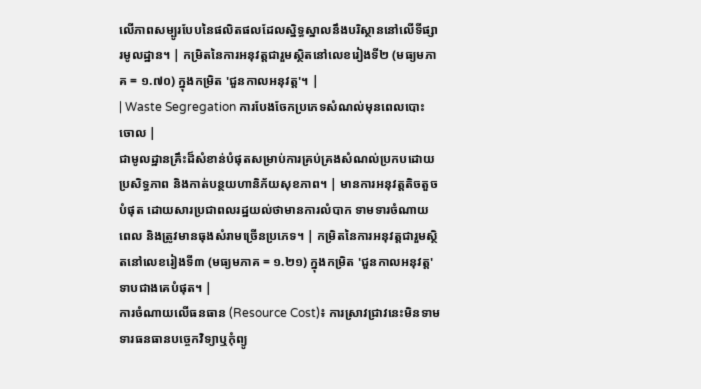លើភាពសម្បូរបែបនៃផលិតផលដែលស្និទ្ធស្នាលនឹងបរិស្ថាននៅលើទីផ្សារមូលដ្ឋាន។ | កម្រិតនៃការអនុវត្តជារួមស្ថិតនៅលេខរៀងទី២ (មធ្យមភាគ = ១.៧០) ក្នុងកម្រិត 'ជួនកាលអនុវត្ត'។ |
| Waste Segregation ការបែងចែកប្រភេទសំណល់មុនពេលបោះចោល |
ជាមូលដ្ឋានគ្រឹះដ៏សំខាន់បំផុតសម្រាប់ការគ្រប់គ្រងសំណល់ប្រកបដោយប្រសិទ្ធភាព និងកាត់បន្ថយហានិភ័យសុខភាព។ | មានការអនុវត្តតិចតួចបំផុត ដោយសារប្រជាពលរដ្ឋយល់ថាមានការលំបាក ទាមទារចំណាយពេល និងត្រូវមានធុងសំរាមច្រើនប្រភេទ។ | កម្រិតនៃការអនុវត្តជារួមស្ថិតនៅលេខរៀងទី៣ (មធ្យមភាគ = ១.២១) ក្នុងកម្រិត 'ជួនកាលអនុវត្ត' ទាបជាងគេបំផុត។ |
ការចំណាយលើធនធាន (Resource Cost)៖ ការស្រាវជ្រាវនេះមិនទាមទារធនធានបច្ចេកវិទ្យាឬកុំព្យូ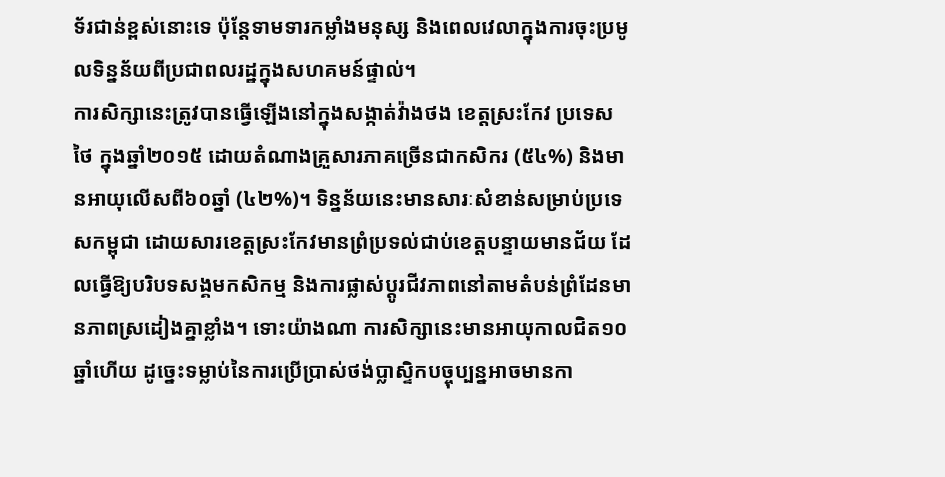ទ័រជាន់ខ្ពស់នោះទេ ប៉ុន្តែទាមទារកម្លាំងមនុស្ស និងពេលវេលាក្នុងការចុះប្រមូលទិន្នន័យពីប្រជាពលរដ្ឋក្នុងសហគមន៍ផ្ទាល់។
ការសិក្សានេះត្រូវបានធ្វើឡើងនៅក្នុងសង្កាត់វ៉ាងថង ខេត្តស្រះកែវ ប្រទេសថៃ ក្នុងឆ្នាំ២០១៥ ដោយតំណាងគ្រួសារភាគច្រើនជាកសិករ (៥៤%) និងមានអាយុលើសពី៦០ឆ្នាំ (៤២%)។ ទិន្នន័យនេះមានសារៈសំខាន់សម្រាប់ប្រទេសកម្ពុជា ដោយសារខេត្តស្រះកែវមានព្រំប្រទល់ជាប់ខេត្តបន្ទាយមានជ័យ ដែលធ្វើឱ្យបរិបទសង្គមកសិកម្ម និងការផ្លាស់ប្តូរជីវភាពនៅតាមតំបន់ព្រំដែនមានភាពស្រដៀងគ្នាខ្លាំង។ ទោះយ៉ាងណា ការសិក្សានេះមានអាយុកាលជិត១០ឆ្នាំហើយ ដូច្នេះទម្លាប់នៃការប្រើប្រាស់ថង់ប្លាស្ទិកបច្ចុប្បន្នអាចមានកា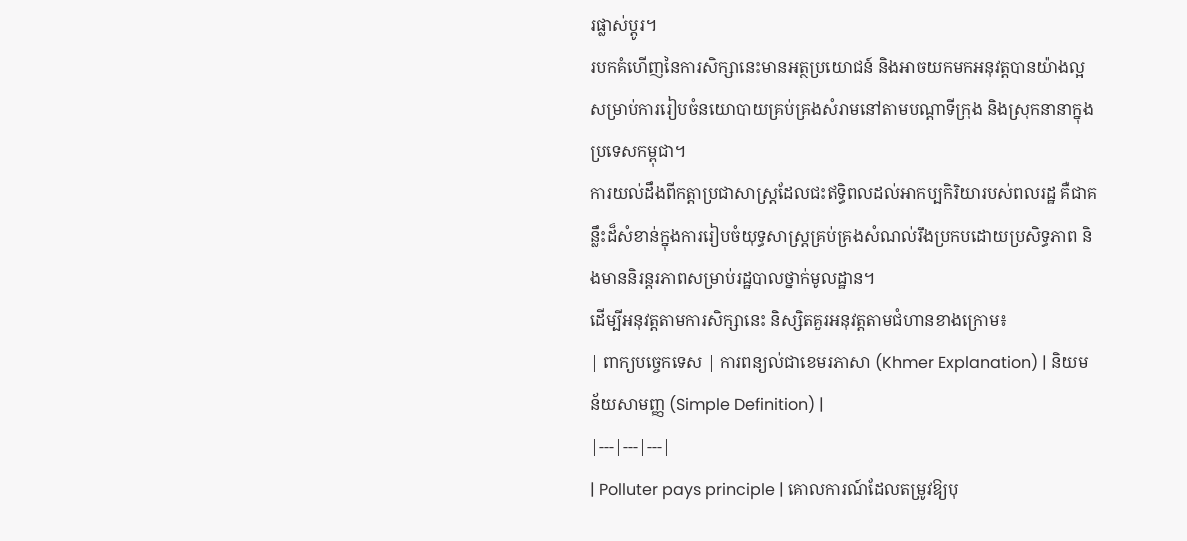រផ្លាស់ប្តូរ។
របកគំហើញនៃការសិក្សានេះមានអត្ថប្រយោជន៍ និងអាចយកមកអនុវត្តបានយ៉ាងល្អ សម្រាប់ការរៀបចំនយោបាយគ្រប់គ្រងសំរាមនៅតាមបណ្តាទីក្រុង និងស្រុកនានាក្នុងប្រទេសកម្ពុជា។
ការយល់ដឹងពីកត្តាប្រជាសាស្ត្រដែលជះឥទ្ធិពលដល់អាកប្បកិរិយារបស់ពលរដ្ឋ គឺជាគន្លឹះដ៏សំខាន់ក្នុងការរៀបចំយុទ្ធសាស្ត្រគ្រប់គ្រងសំណល់រឹងប្រកបដោយប្រសិទ្ធភាព និងមាននិរន្តរភាពសម្រាប់រដ្ឋបាលថ្នាក់មូលដ្ឋាន។
ដើម្បីអនុវត្តតាមការសិក្សានេះ និស្សិតគួរអនុវត្តតាមជំហានខាងក្រោម៖
| ពាក្យបច្ចេកទេស | ការពន្យល់ជាខេមរភាសា (Khmer Explanation) | និយមន័យសាមញ្ញ (Simple Definition) |
|---|---|---|
| Polluter pays principle | គោលការណ៍ដែលតម្រូវឱ្យបុ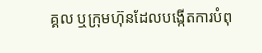គ្គល ឬក្រុមហ៊ុនដែលបង្កើតការបំពុ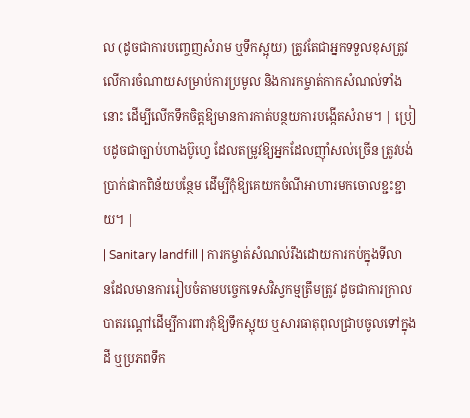ល (ដូចជាការបញ្ចេញសំរាម ឬទឹកស្អុយ) ត្រូវតែជាអ្នកទទួលខុសត្រូវលើការចំណាយសម្រាប់ការប្រមូល និងការកម្ចាត់កាកសំណល់ទាំងនោះ ដើម្បីលើកទឹកចិត្តឱ្យមានការកាត់បន្ថយការបង្កើតសំរាម។ | ប្រៀបដូចជាច្បាប់ហាងប៊ូហ្វេ ដែលតម្រូវឱ្យអ្នកដែលញ៉ាំសល់ច្រើន ត្រូវបង់ប្រាក់ផាកពិន័យបន្ថែម ដើម្បីកុំឱ្យគេយកចំណីអាហារមកចោលខ្ជះខ្ជាយ។ |
| Sanitary landfill | ការកម្ចាត់សំណល់រឹងដោយការកប់ក្នុងទីលានដែលមានការរៀបចំតាមបច្ចេកទេសវិស្វកម្មត្រឹមត្រូវ ដូចជាការក្រាលបាតរណ្តៅដើម្បីការពារកុំឱ្យទឹកស្អុយ ឬសារធាតុពុលជ្រាបចូលទៅក្នុងដី ឬប្រភពទឹក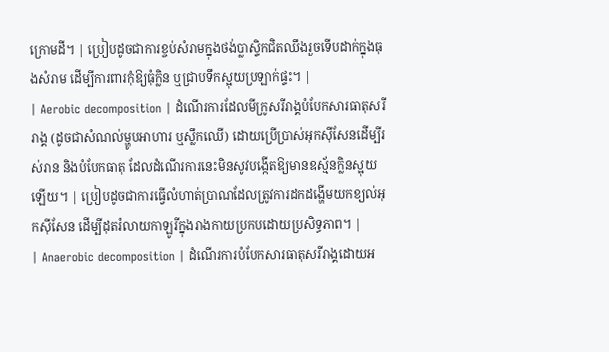ក្រោមដី។ | ប្រៀបដូចជាការខ្ចប់សំរាមក្នុងថង់ប្លាស្ទិកជិតឈឹងរួចទើបដាក់ក្នុងធុងសំរាម ដើម្បីការពារកុំឱ្យធុំក្លិន ឬជ្រាបទឹកស្អុយប្រឡាក់ផ្ទះ។ |
| Aerobic decomposition | ដំណើរការដែលមីក្រូសរីរាង្គបំបែកសារធាតុសរីរាង្គ (ដូចជាសំណល់ម្ហូបអាហារ ឬស្លឹកឈើ) ដោយប្រើប្រាស់អុកស៊ីសែនដើម្បីរស់រាន និងបំបែកធាតុ ដែលដំណើរការនេះមិនសូវបង្កើតឱ្យមានឧស្ម័នក្លិនស្អុយឡើយ។ | ប្រៀបដូចជាការធ្វើលំហាត់ប្រាណដែលត្រូវការដកដង្ហើមយកខ្យល់អុកស៊ីសែន ដើម្បីដុតរំលាយកាឡូរីក្នុងរាងកាយប្រកបដោយប្រសិទ្ធភាព។ |
| Anaerobic decomposition | ដំណើរការបំបែកសារធាតុសរីរាង្គដោយអ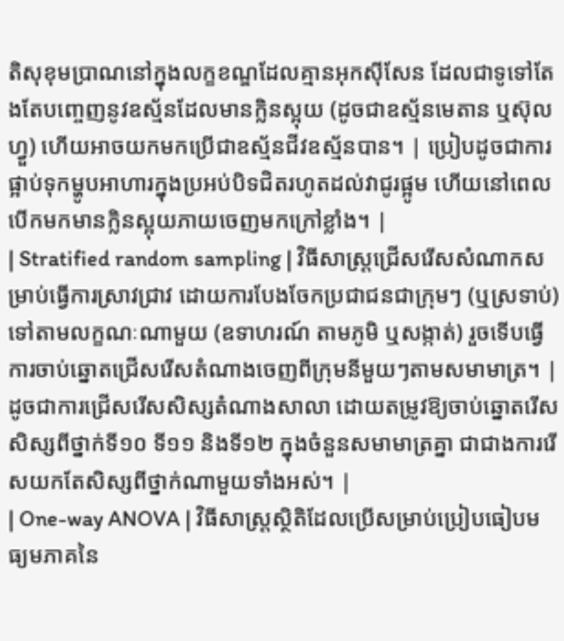តិសុខុមប្រាណនៅក្នុងលក្ខខណ្ឌដែលគ្មានអុកស៊ីសែន ដែលជាទូទៅតែងតែបញ្ចេញនូវឧស្ម័នដែលមានក្លិនស្អុយ (ដូចជាឧស្ម័នមេតាន ឬស៊ុលហ្វួ) ហើយអាចយកមកប្រើជាឧស្ម័នជីវឧស្ម័នបាន។ | ប្រៀបដូចជាការផ្អាប់ទុកម្ហូបអាហារក្នុងប្រអប់បិទជិតរហូតដល់វាជូរផ្អូម ហើយនៅពេលបើកមកមានក្លិនស្អុយភាយចេញមកក្រៅខ្លាំង។ |
| Stratified random sampling | វិធីសាស្ត្រជ្រើសរើសសំណាកសម្រាប់ធ្វើការស្រាវជ្រាវ ដោយការបែងចែកប្រជាជនជាក្រុមៗ (ឬស្រទាប់) ទៅតាមលក្ខណៈណាមួយ (ឧទាហរណ៍ តាមភូមិ ឬសង្កាត់) រួចទើបធ្វើការចាប់ឆ្នោតជ្រើសរើសតំណាងចេញពីក្រុមនីមួយៗតាមសមាមាត្រ។ | ដូចជាការជ្រើសរើសសិស្សតំណាងសាលា ដោយតម្រូវឱ្យចាប់ឆ្នោតរើសសិស្សពីថ្នាក់ទី១០ ទី១១ និងទី១២ ក្នុងចំនួនសមាមាត្រគ្នា ជាជាងការរើសយកតែសិស្សពីថ្នាក់ណាមួយទាំងអស់។ |
| One-way ANOVA | វិធីសាស្ត្រស្ថិតិដែលប្រើសម្រាប់ប្រៀបធៀបមធ្យមភាគនៃ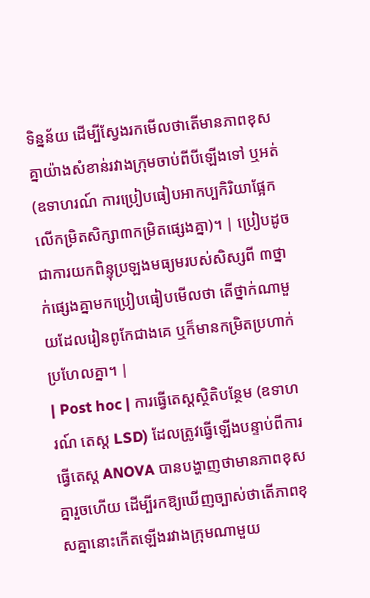ទិន្នន័យ ដើម្បីស្វែងរកមើលថាតើមានភាពខុសគ្នាយ៉ាងសំខាន់រវាងក្រុមចាប់ពីបីឡើងទៅ ឬអត់ (ឧទាហរណ៍ ការប្រៀបធៀបអាកប្បកិរិយាផ្អែកលើកម្រិតសិក្សា៣កម្រិតផ្សេងគ្នា)។ | ប្រៀបដូចជាការយកពិន្ទុប្រឡងមធ្យមរបស់សិស្សពី ៣ថ្នាក់ផ្សេងគ្នាមកប្រៀបធៀបមើលថា តើថ្នាក់ណាមួយដែលរៀនពូកែជាងគេ ឬក៏មានកម្រិតប្រហាក់ប្រហែលគ្នា។ |
| Post hoc | ការធ្វើតេស្តស្ថិតិបន្ថែម (ឧទាហរណ៍ តេស្ត LSD) ដែលត្រូវធ្វើឡើងបន្ទាប់ពីការធ្វើតេស្ត ANOVA បានបង្ហាញថាមានភាពខុសគ្នារួចហើយ ដើម្បីរកឱ្យឃើញច្បាស់ថាតើភាពខុសគ្នានោះកើតឡើងរវាងក្រុមណាមួយ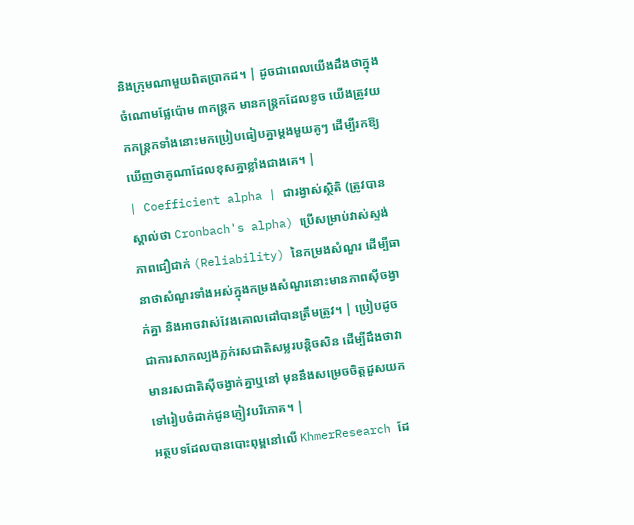និងក្រុមណាមួយពិតប្រាកដ។ | ដូចជាពេលយើងដឹងថាក្នុងចំណោមផ្លែប៉ោម ៣កន្ត្រក មានកន្ត្រកដែលខូច យើងត្រូវយកកន្ត្រកទាំងនោះមកប្រៀបធៀបគ្នាម្តងមួយគូៗ ដើម្បីរកឱ្យឃើញថាគូណាដែលខុសគ្នាខ្លាំងជាងគេ។ |
| Coefficient alpha | ជារង្វាស់ស្ថិតិ (ត្រូវបានស្គាល់ថា Cronbach's alpha) ប្រើសម្រាប់វាស់ស្ទង់ភាពជឿជាក់ (Reliability) នៃកម្រងសំណួរ ដើម្បីធានាថាសំណួរទាំងអស់ក្នុងកម្រងសំណួរនោះមានភាពស៊ីចង្វាក់គ្នា និងអាចវាស់វែងគោលដៅបានត្រឹមត្រូវ។ | ប្រៀបដូចជាការសាកល្បងភ្លក់រសជាតិសម្លរបន្តិចសិន ដើម្បីដឹងថាវាមានរសជាតិស៊ីចង្វាក់គ្នាឬនៅ មុននឹងសម្រេចចិត្តដួសយកទៅរៀបចំដាក់ជូនភ្ញៀវបរិភោគ។ |
អត្ថបទដែលបានបោះពុម្ពនៅលើ KhmerResearch ដែ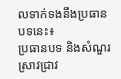លទាក់ទងនឹងប្រធានបទនេះ៖
ប្រធានបទ និងសំណួរស្រាវជ្រាវ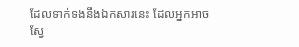ដែលទាក់ទងនឹងឯកសារនេះ ដែលអ្នកអាចស្វែ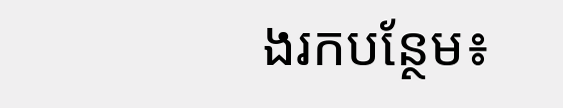ងរកបន្ថែម៖